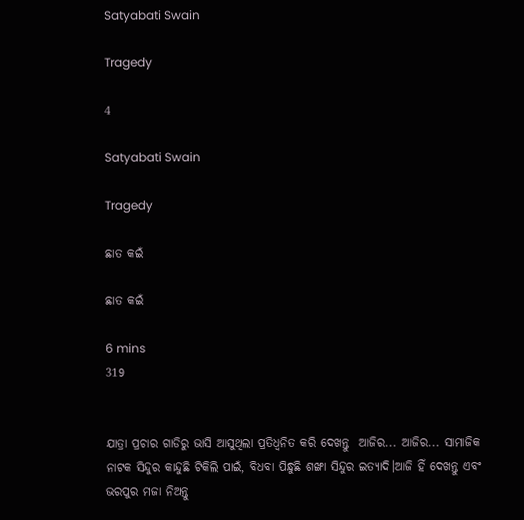Satyabati Swain

Tragedy

4

Satyabati Swain

Tragedy

ଛାତ କଇଁ

ଛାତ କଇଁ

6 mins
319


ଯାତ୍ରା ପ୍ରଚାର ଗାଡିରୁ ଭାସି ଆସୁଥିଲା ପ୍ରତିଧ୍ବନିତ କରି ଦେଖନ୍ତୁ  ଆଜିର... ଆଜିର... ସାମାଜିକ ନାଟକ ସିନ୍ଦୁର କାନ୍ଦୁଛି ଟିକିଲି ପାଇଁ, ବିଧବା ପିନ୍ଧୁଛି ଶଙ୍ଖା ସିନ୍ଦୁର ଇତ୍ୟାଦି।ଆଜି ହିଁ ଦେଖନ୍ତୁ ଏବଂ ଭରପୁର ମଜା ନିଅନ୍ତୁ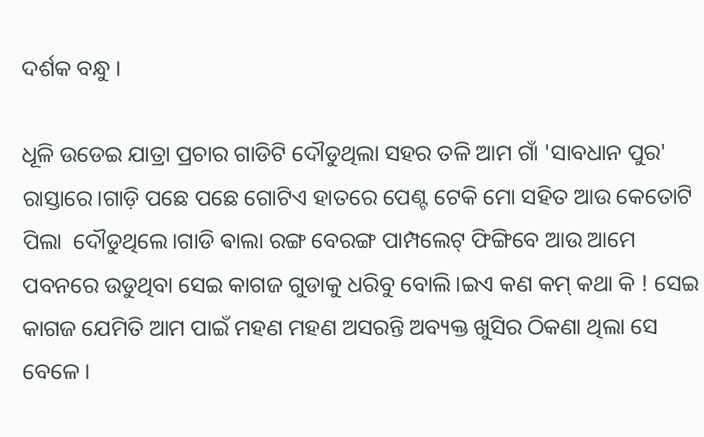ଦର୍ଶକ ବନ୍ଧୁ ।

ଧୂଳି ଉଡେଇ ଯାତ୍ରା ପ୍ରଚାର ଗାଡିଟି ଦୌଡୁଥିଲା ସହର ତଳି ଆମ ଗାଁ 'ସାବଧାନ ପୁର' ରାସ୍ତାରେ।ଗାଡ଼ି ପଛେ ପଛେ ଗୋଟିଏ ହାତରେ ପେଣ୍ଟ ଟେକି ମୋ ସହିତ ଆଉ କେତୋଟି ପିଲା  ଦୌଡୁଥିଲେ।ଗାଡି ଵାଲା ରଙ୍ଗ ବେରଙ୍ଗ ପାମ୍ପଲେଟ୍ ଫିଙ୍ଗିବେ ଆଉ ଆମେ ପବନରେ ଉଡୁଥିବା ସେଇ କାଗଜ ଗୁଡାକୁ ଧରିବୁ ବୋଲି।ଇଏ କଣ କମ୍ କଥା କି ! ସେଇ କାଗଜ ଯେମିତି ଆମ ପାଇଁ ମହଣ ମହଣ ଅସରନ୍ତି ଅବ୍ୟକ୍ତ ଖୁସିର ଠିକଣା ଥିଲା ସେ ବେଳେ।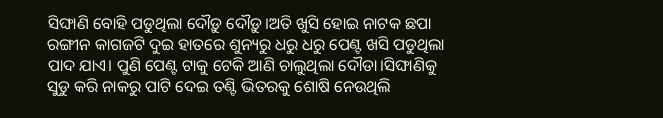ସିଙ୍ଘାଣି ବୋହି ପଡୁଥିଲା ଦୌଡ଼ୁ ଦୌଡ଼ୁ।ଅତି ଖୁସି ହୋଇ ନାଟକ ଛପା ରଙ୍ଗୀନ କାଗଜଟି ଦୁଇ ହାତରେ ଶୁନ୍ୟରୁ ଧରୁ ଧରୁ ପେଣ୍ଟ ଖସି ପଡୁଥିଲା ପାଦ ଯାଏ। ପୁଣି ପେଣ୍ଟ ଟାକୁ ଟେକି ଆଣି ଚାଲୁଥିଲା ଦୌଡା।ସିଙ୍ଘାଣିକୁ ସୁଡୁ କରି ନାକରୁ ପାଟି ଦେଇ ତଣ୍ଟି ଭିତରକୁ ଶୋଷି ନେଉଥିଲି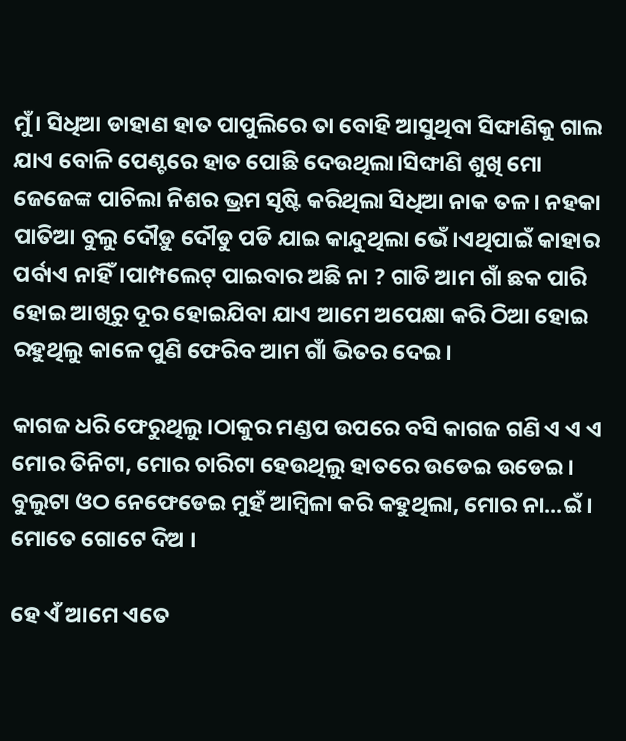ମୁଁ। ସିଧିଆ ଡାହାଣ ହାତ ପାପୁଲିରେ ତା ବୋହି ଆସୁଥିବା ସିଙ୍ଘାଣିକୁ ଗାଲ ଯାଏ ବୋଳି ପେଣ୍ଟରେ ହାତ ପୋଛି ଦେଉଥିଲା।ସିଙ୍ଘାଣି ଶୁଖି ମୋ ଜେଜେଙ୍କ ପାଚିଲା ନିଶର ଭ୍ରମ ସୃଷ୍ଟି କରିଥିଲା ସିଧିଆ ନାକ ତଳ। ନହକା ପାତିଆ ବୁଲୁ ଦୌଡ଼ୁ ଦୌଡୁ ପଡି ଯାଇ କାନ୍ଦୁଥିଲା ଭେଁ।ଏଥିପାଇଁ କାହାର ପର୍ବାଏ ନାହିଁ।ପାମ୍ପଲେଟ୍ ପାଇବାର ଅଛି ନା ? ଗାଡି ଆମ ଗାଁ ଛକ ପାରି ହୋଇ ଆଖିରୁ ଦୂର ହୋଇଯିବା ଯାଏ ଆମେ ଅପେକ୍ଷା କରି ଠିଆ ହୋଇ ରହୁଥିଲୁ କାଳେ ପୁଣି ଫେରିବ ଆମ ଗାଁ ଭିତର ଦେଇ।

କାଗଜ ଧରି ଫେରୁଥିଲୁ।ଠାକୁର ମଣ୍ଡପ ଉପରେ ବସି କାଗଜ ଗଣି ଏ ଏ ଏ ମୋର ତିନିଟା, ମୋର ଚାରିଟା ହେଉଥିଲୁ ହାତରେ ଉଡେଇ ଉଡେଇ। ବୁଲୁଟା ଓଠ ନେଫେଡେଇ ମୁହଁ ଆମ୍ବିଳା କରି କହୁଥିଲା, ମୋର ନା...ଇଁ। ମୋତେ ଗୋଟେ ଦିଅ ।

ହେ ଏଁ ଆମେ ଏତେ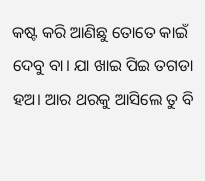କଷ୍ଟ କରି ଆଣିଛୁ ତୋତେ କାଇଁ ଦେବୁ ବା। ଯା ଖାଇ ପିଇ ତଗଡା ହଅ। ଆର ଥରକୁ ଆସିଲେ ତୁ ବି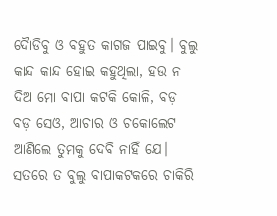ଦୋୖଡିବୁ ଓ ବହୁତ କାଗଜ ପାଇବୁ। ବୁଲୁ କାନ୍ଦ କାନ୍ଦ ହୋଇ କହୁଥିଲା, ହଉ ନ ଦିଅ ମୋ ବାପା କଟକି କୋଳି, ବଡ଼ ବଡ଼ ସେଓ, ଆଚାର ଓ ଚକୋଲେଟ ଆଣିଲେ ତୁମକୁ ଦେବି ନାହିଁ ଯେ। ସତରେ ତ ବୁଲୁ ବାପାକଟକରେ ଚାକିରି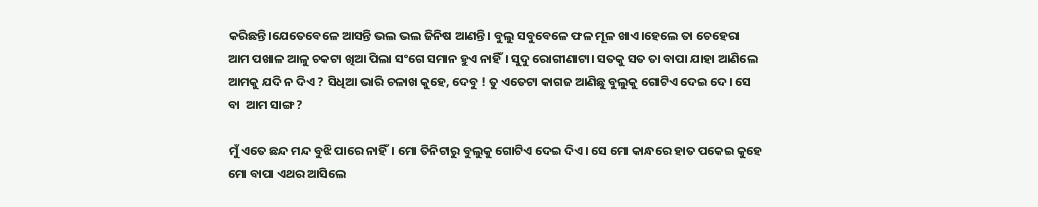କରିଛନ୍ତି।ଯେତେବେଳେ ଆସନ୍ତି ଭଲ ଭଲ ଜିନିଷ ଆଣନ୍ତି। ବୁଲୁ ସବୁବେଳେ ଫଳ ମୂଳ ଖାଏ।ହେଲେ ତା ଚେହେରା ଆମ ପଖାଳ ଆଳୁ ଚକଟା ଖିଆ ପିଲା ସଂଗେ ସମାନ ହୁଏ ନାହିଁ। ସୁଦୁ ରୋଗୀଣାଟା। ସତକୁ ସତ ତା ବାପା ଯାହା ଆଣିଲେ ଆମକୁ ଯଦି ନ ଦିଏ ? ସିଧିଆ ଭାରି ଚଳାଖ କୁହେ, ଦେବୁ ! ତୁ ଏତେଟା କାଗଜ ଆଣିଛୁ ବୁଲୁକୁ ଗୋଟିଏ ଦେଇ ଦେ। ସେ ବା  ଆମ ସାଙ୍ଗ ?

ମୁଁ ଏତେ ଛନ୍ଦ ମନ୍ଦ ବୁଝି ପାରେ ନାହିଁ। ମୋ ତିନିଟାରୁ ବୁଲୁକୁ ଗୋଟିଏ ଦେଇ ଦିଏ। ସେ ମୋ କାନ୍ଧରେ ହାତ ପକେଇ କୁହେ ମୋ ବାପା ଏଥର ଆସିଲେ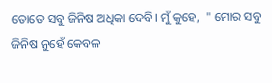ତୋତେ ସବୁ ଜିନିଷ ଅଧିକା ଦେବି। ମୁଁ କୁହେ,  " ମୋର ସବୁ ଜିନିଷ ନୁହେଁ କେବଳ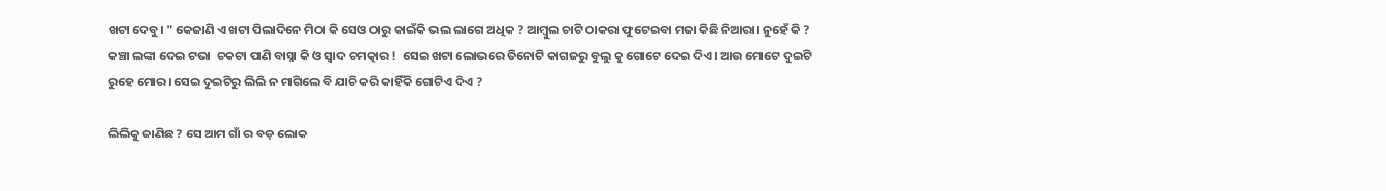ଖଟା ଦେବୁ। " କେଜାଣି ଏ ଖଟା ପିଲାଦିନେ ମିଠା କି ସେଓ ଠାରୁ କାଇଁକି ଭଲ ଲାଗେ ଅଧିକ ? ଆମ୍ବୁଲ ଚାଟି ଠାକରା ଫୁଟେଇବା ମଜା କିଛି ନିଆରା। ନୁହେଁ କି ? କଞ୍ଚା ଲଙ୍କା ଦେଇ ଟଭା  ଚକଟା ପାଣି ବାସ୍ନା କି ଓ ସ୍ୱାଦ ଚମତ୍କାର !  ସେଇ ଖଟା ଲୋଭରେ ତିନୋଟି କାଗଜରୁ ବୁଲୁ କୁ ଗୋଟେ ଦେଇ ଦିଏ। ଆଉ ମୋଟେ ଦୁଇଟି ରୁହେ ମୋର। ସେଇ ଦୁଇଟିରୁ ଲିଲି ନ ମାଗିଲେ ବି ଯାଚି କରି କାହିଁକି ଗୋଟିଏ ଦିଏ ?

ଲିଲିକୁ ଜାଣିଛ ? ସେ ଆମ ଗାଁ ର ବଡ଼ ଲୋକ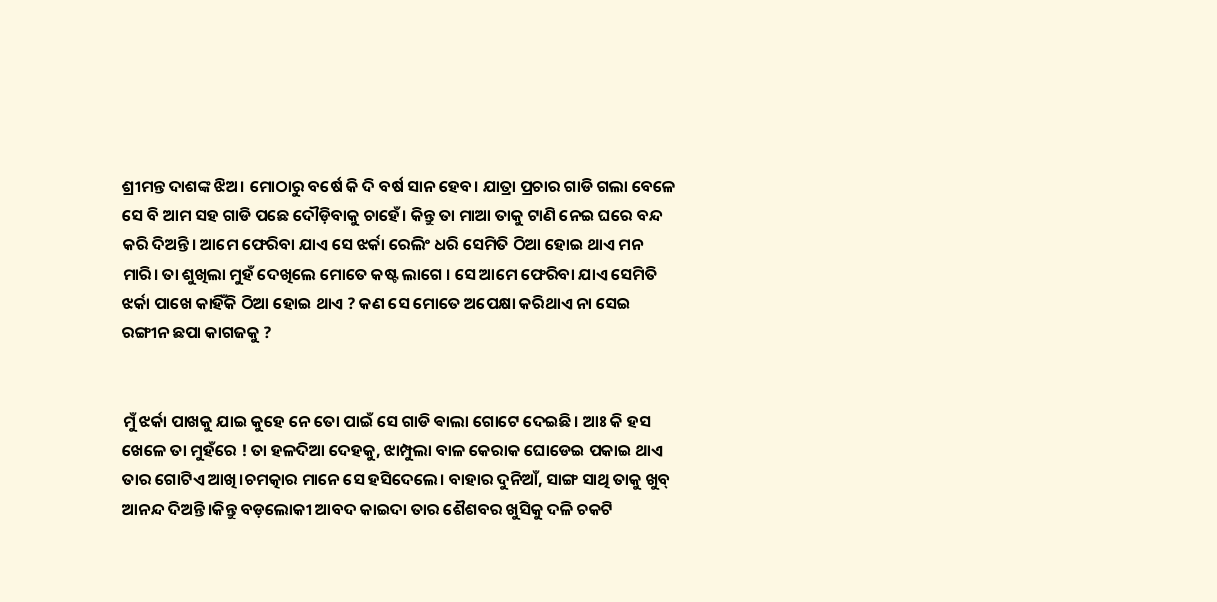ଶ୍ରୀମନ୍ତ ଦାଶଙ୍କ ଝିଅ। ମୋଠାରୁ ବର୍ଷେ କି ଦି ବର୍ଷ ସାନ ହେବ। ଯାତ୍ରା ପ୍ରଚାର ଗାଡି ଗଲା ବେଳେ ସେ ବି ଆମ ସହ ଗାଡି ପଛେ ଦୌଡ଼ିବାକୁ ଚାହେଁ। କିନ୍ତୁ ତା ମାଆ ତାକୁ ଟାଣି ନେଇ ଘରେ ବନ୍ଦ କରି ଦିଅନ୍ତି। ଆମେ ଫେରିବା ଯାଏ ସେ ଝର୍କା ରେଲିଂ ଧରି ସେମିତି ଠିଆ ହୋଇ ଥାଏ ମନ ମାରି। ତା ଶୁଖିଲା ମୁହଁ ଦେଖିଲେ ମୋତେ କଷ୍ଟ ଲାଗେ । ସେ ଆମେ ଫେରିବା ଯାଏ ସେମିତି ଝର୍କା ପାଖେ କାହିଁକି ଠିଆ ହୋଇ ଥାଏ ? କଣ ସେ ମୋତେ ଅପେକ୍ଷା କରିଥାଏ ନା ସେଇ ରଙ୍ଗୀନ ଛପା କାଗଜକୁ ?


ମୁଁ ଝର୍କା ପାଖକୁ ଯାଇ କୁହେ ନେ ତୋ ପାଇଁ ସେ ଗାଡି ଵାଲା ଗୋଟେ ଦେଇଛି। ଆଃ କି ହସ ଖେଳେ ତା ମୁହଁରେ ! ତା ହଳଦିଆ ଦେହକୁ, ଝାମ୍ପୁଲା ବାଳ କେରାକ ଘୋଡେଇ ପକାଇ ଥାଏ ତାର ଗୋଟିଏ ଆଖି।ଚମତ୍କାର ମାନେ ସେ ହସିଦେଲେ। ବାହାର ଦୁନିଆଁ, ସାଙ୍ଗ ସାଥି ତାକୁ ଖୁବ୍ ଆନନ୍ଦ ଦିଅନ୍ତି।କିନ୍ତୁ ବଡ଼ଲୋକୀ ଆବଦ କାଇଦା ତାର ଶୈଶବର ଖୁସିକୁ ଦଳି ଚକଟି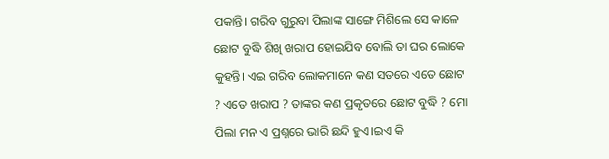ପକାନ୍ତି। ଗରିବ ଗୁରୁବା ପିଲାଙ୍କ ସାଙ୍ଗେ ମିଶିଲେ ସେ କାଳେ ଛୋଟ ବୁଦ୍ଧି ଶିଖି ଖରାପ ହୋଇଯିବ ବୋଲି ତା ଘର ଲୋକେ କୁହନ୍ତି। ଏଇ ଗରିବ ଲୋକମାନେ କଣ ସତରେ ଏତେ ଛୋଟ ? ଏତେ ଖରାପ ? ତାଙ୍କର କଣ ପ୍ରକୃତରେ ଛୋଟ ବୁଦ୍ଧି ? ମୋ ପିଲା ମନ ଏ ପ୍ରଶ୍ନରେ ଭାରି ଛନ୍ଦି ହୁଏ।ଇଏ କି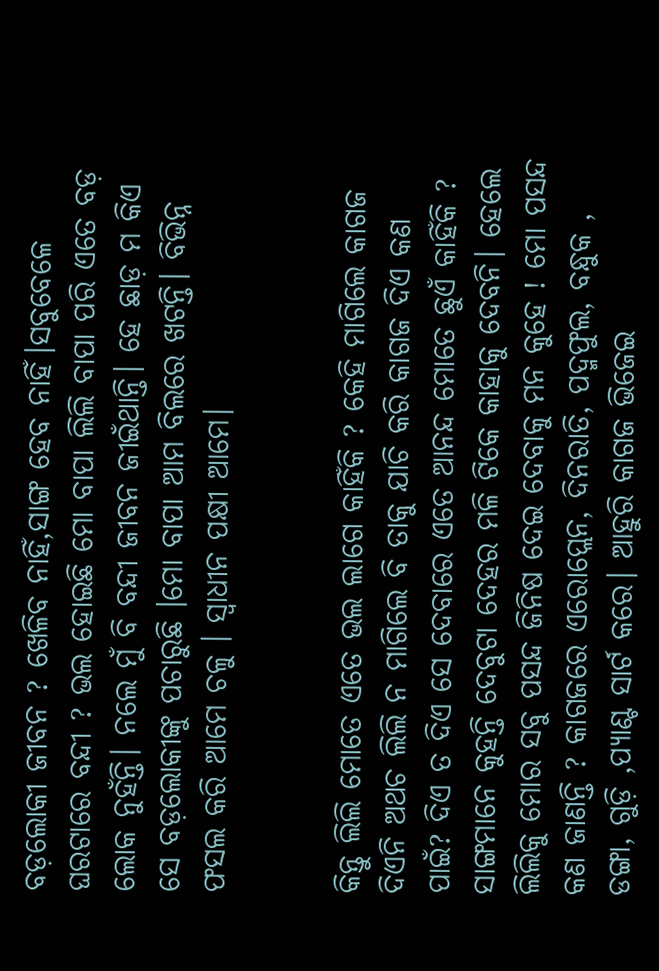ବଡ଼ଲୋକୀ ଜୀବନ ? ଖେଳିବ ନାହିଁ,ସାଙ୍ଗ ହେବ ନାହିଁ।ସବୁବେଳେ ଘରଟାରେ ବନ୍ଦୀ ? ଭଲ ହୋଇଛି ମୋ ବାପା ଲିଲି ବାପା ପରି ଏତେ ବଡ଼ ଲୋକ ନୁହଁନ୍ତି। ନଲେ ମୁଁ ବି ବନ୍ଦୀ ଜୀବନ ଜୀଇଁଥାନ୍ତି। ହେ ଛାଡ଼ ମ କିଏ ସେ ବଡ଼ଲୋକୀଙ୍କୁ ପଚାରୁଛି ।ମୋ ବାପା ଆମ ବିଲରେ ଖଟନ୍ତି। ବିଭିନ୍ନ ଫସଲ କରି ଆମେ ଚଳୁ । ସ୍ୱାଧୀନ ପକ୍ଷୀ ଆମେ।


କିନ୍ତୁ ଲିଲି ମୋତେ ଏତେ ଭଲ ଲାଗେ କାହିଁକି ? କେହି ମାଗିଲେ କାଗଜ ଦିଏନି ଅଥଚ ଲିଲି ନ ମାଗିଲେ ବି ତାକୁ ଯାଚି କରି କାଗଜ ଦିଏ କଣ ପାଇଁ? ଦିଏ ତ ଦିଏ ସେ ଦେବାରେ ଏତେ ଆନନ୍ଦ ମୋତେ ଛୁଏଁ କାହିଁକି ? ସାଙ୍ଗମାନେ କୁହନ୍ତି ଦେବୁଟା ଦେହର ମଳି ଟିକେ କାହାକୁ ଦେବନି। ହେଲେ ଲିଲିକୁ ମୋର ସବୁ ପସନ୍ଦ ଜିନିଷ ଦେଇ ଦେବାକୁ ମନ କୁହେ ! ମୋ ପସନ୍ଦ କଣ ଜାଣନ୍ତି ? କାଗଜରେ ଏରୋପ୍ଲେନ, ଦିନରାତି, ପଦ୍ମଫୁଲ, ବନ୍ଧୁକ , ଡଙ୍ଗା, ଗୁଡ଼ି ,ପ୍ୟାଣ୍ଟ ସାର୍ଟ କରେ। ଆହୁରି କାଗଜ ଭିଜେଇ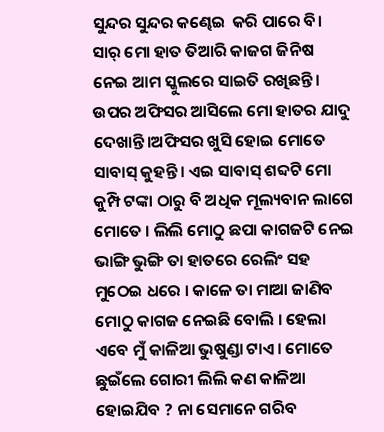ସୁନ୍ଦର ସୁନ୍ଦର କଣ୍ଢେଇ  କରି ପାରେ ବି। ସାର୍ ମୋ ହାତ ତିଆରି କାଜଗ ଜିନିଷ ନେଇ ଆମ ସ୍କୁଲରେ ସାଇତି ରଖିଛନ୍ତି। ଉପର ଅଫିସର ଆସିଲେ ମୋ ହାତର ଯାଦୁ ଦେଖାନ୍ତି।ଅଫିସର ଖୁସି ହୋଇ ମୋତେ ସାବାସ୍ କୁହନ୍ତି। ଏଇ ସାବାସ୍ ଶବ୍ଦଟି ମୋ କୁମ୍ପି ଟଙ୍କା ଠାରୁ ବି ଅଧିକ ମୂଲ୍ୟବାନ ଲାଗେ ମୋତେ । ଲିଲି ମୋଠୁ ଛପା କାଗଜଟି ନେଇ ଭାଙ୍ଗି ଭୁଙ୍ଗି ତା ହାତରେ ରେଲିଂ ସହ ମୁଠେଇ ଧରେ । କାଳେ ତା ମାଆ ଜାଣିବ ମୋଠୁ କାଗଜ ନେଇଛି ବୋଲି । ହେଲା ଏବେ ମୁଁ କାଳିଆ ଭୁଷୁଣ୍ଡା ଟାଏ। ମୋତେ ଛୁଇଁଲେ ଗୋରୀ ଲିଲି କଣ କାଳିଆ ହୋଇଯିବ ? ନା ସେମାନେ ଗରିବ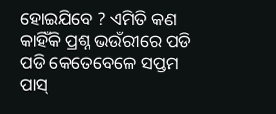ହୋଇଯିବେ ? ଏମିତି କଣ କାହିଁକି ପ୍ରଶ୍ନ ଭଉଁରୀରେ ପଡି ପଡି କେତେବେଳେ ସପ୍ତମ ପାସ୍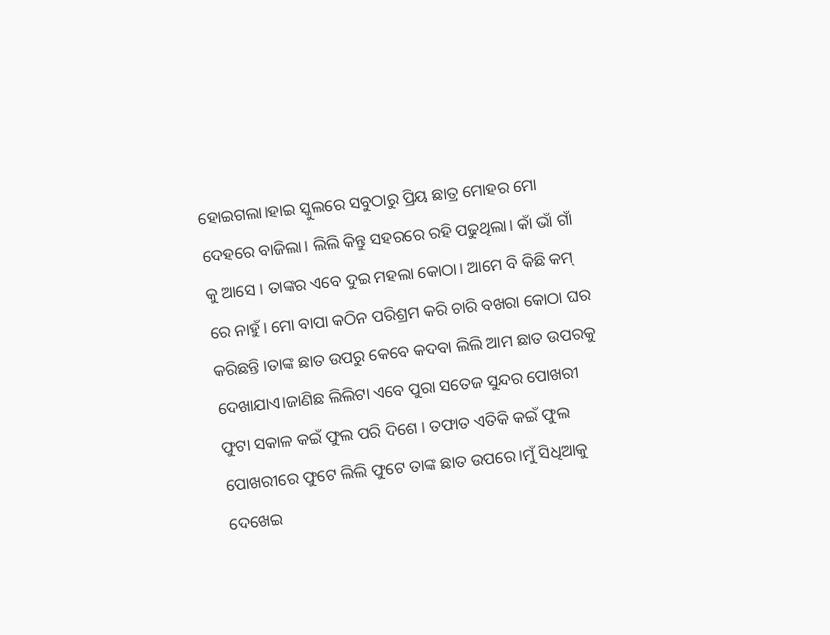ହୋଇଗଲା।ହାଇ ସ୍କୁଲରେ ସବୁଠାରୁ ପ୍ରିୟ ଛାତ୍ର ମୋହର ମୋ ଦେହରେ ବାଜିଲା। ଲିଲି କିନ୍ତୁ ସହରରେ ରହି ପଢୁଥିଲା। କାଁ ଭାଁ ଗାଁ କୁ ଆସେ । ତାଙ୍କର ଏବେ ଦୁଇ ମହଲା କୋଠା। ଆମେ ବି କିଛି କମ୍ ରେ ନାହୁଁ। ମୋ ବାପା କଠିନ ପରିଶ୍ରମ କରି ଚାରି ବଖରା କୋଠା ଘର କରିଛନ୍ତି ।ତାଙ୍କ ଛାତ ଉପରୁ କେବେ କଦବା ଲିଲି ଆମ ଛାତ ଉପରକୁ ଦେଖାଯାଏ।ଜାଣିଛ ଲିଲିଟା ଏବେ ପୁରା ସତେଜ ସୁନ୍ଦର ପୋଖରୀ ଫୁଟା ସକାଳ କଇଁ ଫୁଲ ପରି ଦିଶେ । ତଫାତ ଏତିକି କଇଁ ଫୁଲ ପୋଖରୀରେ ଫୁଟେ ଲିଲି ଫୁଟେ ତାଙ୍କ ଛାତ ଉପରେ।ମୁଁ ସିଧିଆକୁ ଦେଖେଇ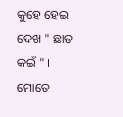କୁହେ ହେଇ ଦେଖ " ଛାତ କଇଁ " । ମୋତେ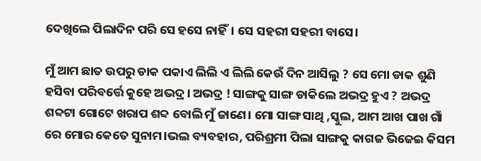ଦେଖିଲେ ପିଲାଦିନ ପରି ସେ ହସେ ନାହିଁ। ସେ ସହରୀ ସହରୀ ବାସେ।

ମୁଁ ଆମ ଛାତ ଉପରୁ ଡାକ ପକାଏ ଲିଲି ଏ ଲିଲି କେଉଁ ଦିନ ଆସିଲୁ ? ସେ ମୋ ଡାକ ଶୁଣି ହସିବା ପରିବର୍ତ୍ତେ କୁହେ ଅଭଦ୍ର । ଅଭଦ୍ର ! ସାଙ୍ଗକୁ ସାଙ୍ଗ ଡାକିଲେ ଅଭଦ୍ର ହୁଏ ? ଅଭଦ୍ର ଶବ୍ଦଟା ଗୋଟେ ଖରାପ ଶବ୍ଦ ବୋଲି ମୁଁ ଜାଣେ। ମୋ ସାଙ୍ଗ ସାଥି ,ସ୍କୁଲ, ଆମ ଆଖ ପାଖ ଗାଁ ରେ ମୋର କେତେ ସୁନାମ।ଭଲ ବ୍ୟବହାର, ପରିଶ୍ରମୀ ପିଲା ସାଙ୍ଗକୁ କାଗଜ ଭିଜେଇ କିସମ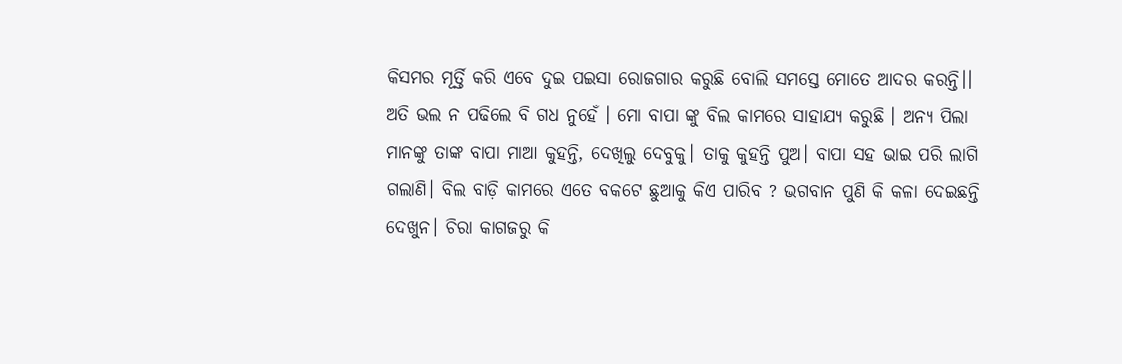କିସମର ମୂର୍ତ୍ତି କରି ଏବେ ଦୁଇ ପଇସା ରୋଜଗାର କରୁଛି ବୋଲି ସମସ୍ତେ ମୋତେ ଆଦର କରନ୍ତି।। ଅତି ଭଲ ନ ପଢିଲେ ବି ଗଧ ନୁହେଁ । ମୋ ବାପା ଙ୍କୁ ବିଲ କାମରେ ସାହାଯ୍ୟ କରୁଛି । ଅନ୍ୟ ପିଲା ମାନଙ୍କୁ ତାଙ୍କ ବାପା ମାଆ କୁହନ୍ତି, ଦେଖିଲୁ ଦେବୁକୁ। ତାକୁ କୁହନ୍ତି ପୁଅ। ବାପା ସହ ଭାଇ ପରି ଲାଗି ଗଲାଣି। ବିଲ ବାଡ଼ି କାମରେ ଏତେ ବକଟେ ଛୁଆକୁ କିଏ ପାରିବ ? ଭଗବାନ ପୁଣି କି କଳା ଦେଇଛନ୍ତି ଦେଖୁନ। ଚିରା କାଗଜରୁ କି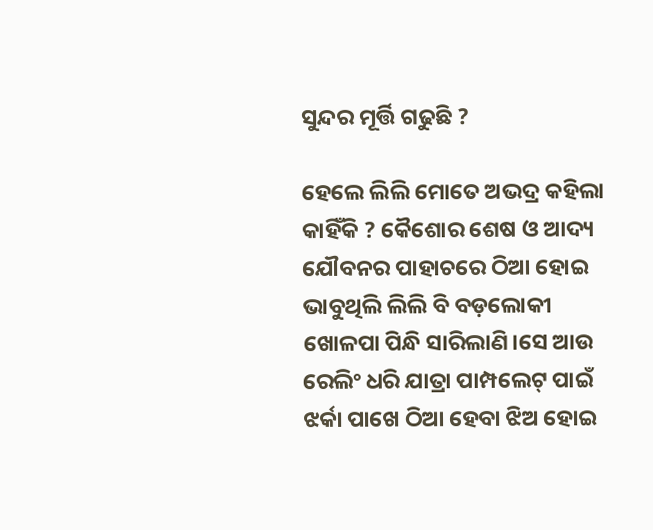ସୁନ୍ଦର ମୂର୍ତ୍ତି ଗଢୁଛି ?

ହେଲେ ଲିଲି ମୋତେ ଅଭଦ୍ର କହିଲା କାହିଁକି ? କୈଶୋର ଶେଷ ଓ ଆଦ୍ୟ ଯୌବନର ପାହାଚରେ ଠିଆ ହୋଇ ଭାବୁଥିଲି ଲିଲି ବି ବଡ଼ଲୋକୀ ଖୋଳପା ପିନ୍ଧି ସାରିଲାଣି।ସେ ଆଉ ରେଲିଂ ଧରି ଯାତ୍ରା ପାମ୍ପଲେଟ୍ ପାଇଁ ଝର୍କା ପାଖେ ଠିଆ ହେବା ଝିଅ ହୋଇ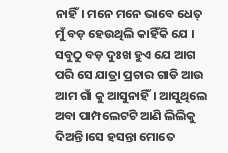ନାହିଁ। ମନେ ମନେ ଭାବେ ଧେତ୍ ମୁଁ ବଡ଼ ହେଉଥିଲି କାହିଁକି ଯେ । ସବୁଠୁ ବଡ଼ ଦୁଃଖ ହୁଏ ଯେ ଆଗ ପରି ସେ ଯାତ୍ରା ପ୍ରଚାର ଗାଡି ଆଉ ଆମ ଗାଁ କୁ ଆସୁନାହିଁ। ଆସୁଥିଲେ ଅବା ପାମ୍ପଲେଟଟି ଆଣି ଲିଲିକୁ ଦିଅନ୍ତି।ସେ ହସନ୍ତା ମୋତେ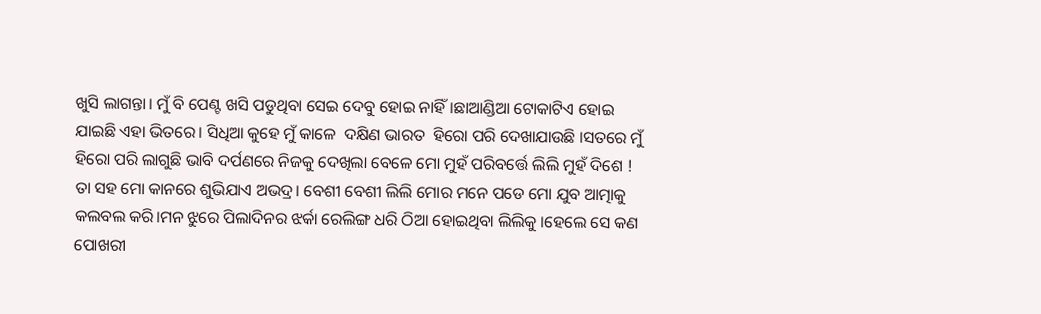ଖୁସି ଲାଗନ୍ତା। ମୁଁ ବି ପେଣ୍ଟ ଖସି ପଡୁଥିବା ସେଇ ଦେବୁ ହୋଇ ନାହିଁ।ଛାଆଣ୍ଡିଆ ଟୋକାଟିଏ ହୋଇ ଯାଇଛି ଏହା ଭିତରେ। ସିଧିଆ କୁହେ ମୁଁ କାଳେ  ଦକ୍ଷିଣ ଭାରତ  ହିରୋ ପରି ଦେଖାଯାଉଛି ।ସତରେ ମୁଁ ହିରୋ ପରି ଲାଗୁଛି ଭାବି ଦର୍ପଣରେ ନିଜକୁ ଦେଖିଲା ବେଳେ ମୋ ମୁହଁ ପରିବର୍ତ୍ତେ ଲିଲି ମୁହଁ ଦିଶେ ! ତା ସହ ମୋ କାନରେ ଶୁଭିଯାଏ ଅଭଦ୍ର। ବେଶୀ ବେଶୀ ଲିଲି ମୋର ମନେ ପଡେ ମୋ ଯୁବ ଆତ୍ମାକୁ କଲବଲ କରି।ମନ ଝୁରେ ପିଲାଦିନର ଝର୍କା ରେଲିଙ୍ଗ ଧରି ଠିଆ ହୋଇଥିବା ଲିଲିକୁ ।ହେଲେ ସେ କଣ ପୋଖରୀ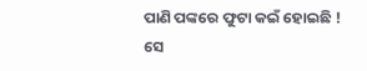ପାଣି ପଙ୍କରେ ଫୁଟା କଇଁ ହୋଇଛି ! ସେ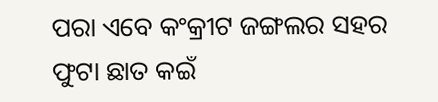ପରା ଏବେ କଂକ୍ରୀଟ ଜଙ୍ଗଲର ସହର ଫୁଟା ଛାତ କଇଁ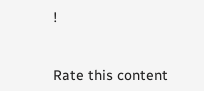!


Rate this content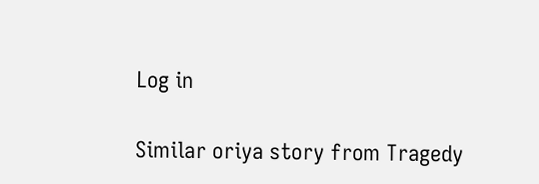Log in

Similar oriya story from Tragedy